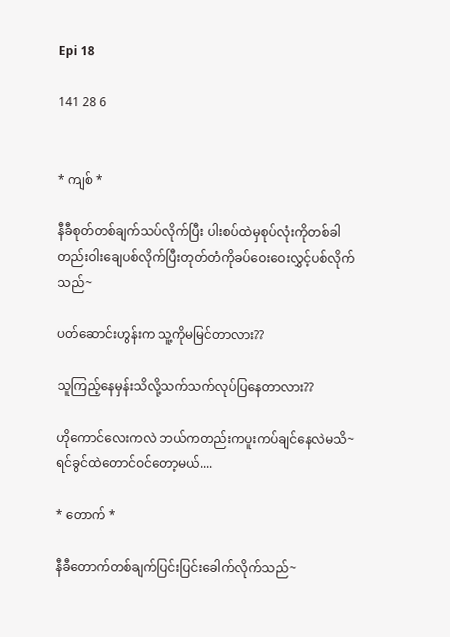Epi 18

141 28 6


* ကျစ် *

နီခီစုတ်တစ်ချက်သပ်လိုက်ပြီး ပါးစပ်ထဲမှစုပ်လုံးကိုတစ်ခါတည်းဝါးချေပစ်လိုက်ပြီးတုတ်တံကိုခပ်ဝေးဝေးလွှင့်ပစ်လိုက်သည်~

ပတ်ဆောင်းဟွန်းက သူ့ကိုမမြင်တာလား??

သူကြည့်နေမှန်းသိလို့သက်သက်လုပ်ပြနေတာလား??

ဟိုကောင်လေးကလဲ ဘယ်ကတည်းကပူးကပ်ချင်နေလဲမသိ~ရင်ခွင်ထဲတောင်ဝင်တော့မယ်....

* တောက် *

နီခီတောက်တစ်ချက်ပြင်းပြင်းခေါက်လိုက်သည်~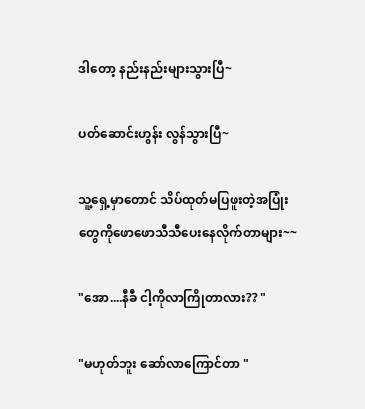ဒါတော့ နည်းနည်းများသွားပြီ~

ပတ်ဆောင်းဟွန်း လွန်သွားပြီ~

သူ့ရှေ့မှာတောင် သိပ်ထုတ်မပြဖူးတဲ့အပြုံးတွေကိုဖောဖောသီသီပေးနေလိုက်တာများ~~

"အော....နီခီ ငါ့ကိုလာကြိုတာလား?? "

"မဟုတ်ဘူး ဆော်လာကြောင်တာ "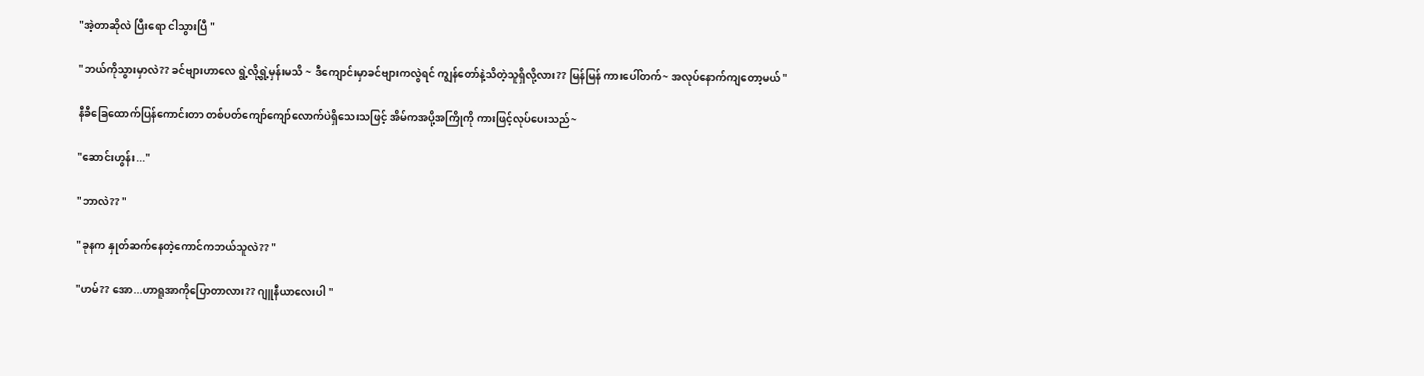"အဲ့တာဆိုလဲ ပြီးရော ငါသွားပြီ "

"ဘယ်ကိုသွားမှာလဲ?? ခင်ဗျားဟာလေ ရွဲ့လို့ရွဲ့မှန်းမသိ ~ ဒီကျောင်းမှာခင်ဗျားကလွဲရင် ကျွန်တော်နဲ့သိတဲ့သူရှိလို့လား?? မြန်မြန် ကားပေါ်တက်~ အလုပ်နောက်ကျတော့မယ် "

နီခီခြေထောက်ပြန်ကောင်းတာ တစ်ပတ်ကျော်ကျော်လောက်ပဲရှိသေးသဖြင့် အိမ်ကအပို့အကြိုကို ကားဖြင့်လုပ်ပေးသည်~

"ဆောင်းဟွန်း..."

"ဘာလဲ?? "

"ခုနက နှုတ်ဆက်နေတဲ့ကောင်ကဘယ်သူလဲ?? "

"ဟမ်?? အော...ဟာရူအာကိုပြောတာလား?? ဂျူနီယာလေးပါ "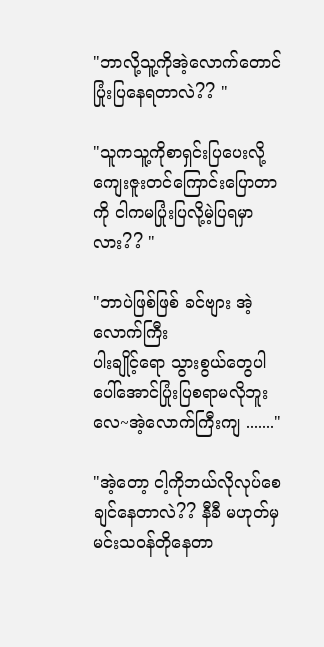"ဘာလို့သူ့ကိုအဲ့လောက်တောင်ပြုံးပြနေရတာလဲ?? "

"သူကသူ့ကိုစာရှင်းပြပေးလို့ကျေးဇူးတင်ကြောင်းပြောတာကို ငါကမပြုံးပြလို့မဲ့ပြရမှာလား?? "

"ဘာပဲဖြစ်ဖြစ် ခင်ဗျား အဲ့လောက်ကြီး
ပါးချိုင့်ရော သွားစွယ်တွေပါပေါ်အောင်ပြုံးပြစရာမလိုဘူးလေ~အဲ့လောက်ကြီးကျ ......."

"အဲ့တော့ ငါ့ကိုဘယ်လိုလုပ်စေချင်နေတာလဲ?? နီခီ မဟုတ်မှ မင်းသဝန်တိုနေတာ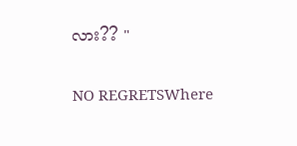လား?? "

NO REGRETSWhere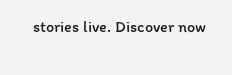stories live. Discover now